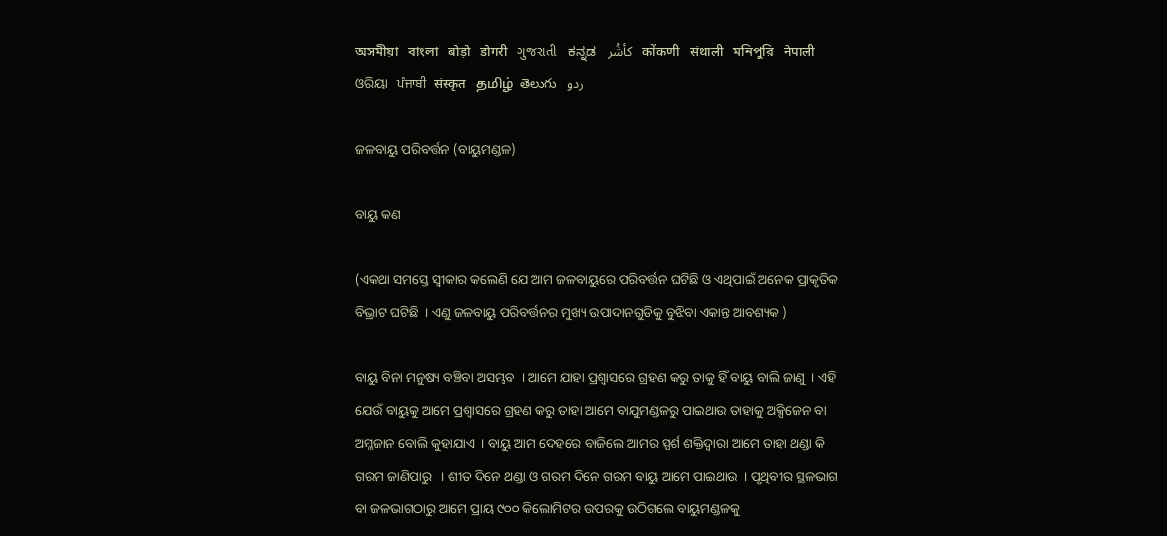অসমীয়া   বাংলা   बोड़ो   डोगरी   ગુજરાતી   ಕನ್ನಡ   كأشُر   कोंकणी   संथाली   মনিপুরি   नेपाली   ଓରିୟା   ਪੰਜਾਬੀ   संस्कृत   தமிழ்  తెలుగు   ردو

ଜଳବାୟୁ ପରିବର୍ତ୍ତନ (ବାୟୁମଣ୍ଡଳ)

ବାୟୁ କଣ

(ଏକଥା ସମସ୍ତେ ସ୍ଵୀକାର କଲେଣି ଯେ ଆମ ଜଳବାୟୁରେ ପରିବର୍ତ୍ତନ ଘଟିଛି ଓ ଏଥିପାଇଁ ଅନେକ ପ୍ରାକୃତିକ ବିଭ୍ରାଟ ଘଟିଛି  । ଏଣୁ ଜଳବାୟୁ ପରିବର୍ତ୍ତନର ମୁଖ୍ୟ ଉପାଦାନଗୁଡିକୁ ବୁଝିବା ଏକାନ୍ତ ଆବଶ୍ୟକ )

ବାୟୁ ବିନା ମନୁଷ୍ୟ ବଞ୍ଚିବା ଅସମ୍ଭବ  । ଆମେ ଯାହା ପ୍ରଶ୍ଵାସରେ ଗ୍ରହଣ କରୁ ତାକୁ ହିଁ ବାୟୁ ବାଲି ଜାଣୁ  । ଏହି ଯେଉଁ ବାୟୁକୁ ଆମେ ପ୍ରଶ୍ଵାସରେ ଗ୍ରହଣ କରୁ ତାହା ଆମେ ବାଯୁମଣ୍ଡଳରୁ ପାଇଥାଉ ତାହାକୁ ଅକ୍ସିଜେନ ବା ଅମ୍ଳଜାନ ବୋଲି କୁହାଯାଏ  । ବାୟୁ ଆମ ଦେହରେ ବାଜିଲେ ଆମର ସ୍ପର୍ଶ ଶକ୍ତିଦ୍ଵାରା ଆମେ ତାହା ଥଣ୍ଡା କି ଗରମ ଜାଣିପାରୁ   । ଶୀତ ଦିନେ ଥଣ୍ଡା ଓ ଗରମ ଦିନେ ଗରମ ବାୟୁ ଆମେ ପାଇଥାଉ  । ପୃଥିବୀର ସ୍ଥଳଭାଗ ବା ଜଳଭାଗଠାରୁ ଆମେ ପ୍ରାୟ ୯୦୦ କିଲୋମିଟର ଉପରକୁ ଉଠିଗଲେ ବାୟୁମଣ୍ଡଳକୁ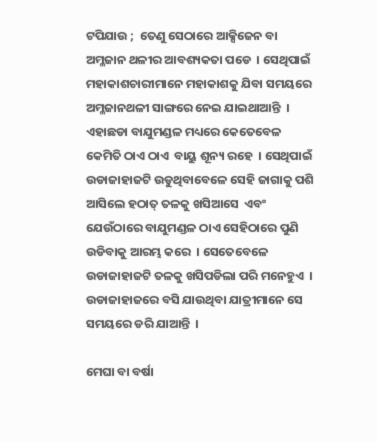ଟପିଯାଉ ;  ତେଣୁ ସେଠାରେ ଆକ୍ସିଜେନ ବା ଅମ୍ଳଜାନ ଥଳୀର ଆବଶ୍ୟକତା ପଡେ  । ସେଥିପାଇଁ ମହାକାଶଚାରୀମାନେ ମହାକାଶକୁ ଯିବା ସମୟରେ ଅମ୍ଳଜାନଥଳୀ ସାଙ୍ଗରେ ନେଇ ଯାଇଥାଆନ୍ତି  । ଏହାଛଡା ବାଯୁମଣ୍ଡଳ ମଧ୍ୟରେ କେତେବେଳ କେମିତି ଠାଏ ଠାଏ  ବାୟୁ ଶୂନ୍ୟ ରହେ  । ସେଥିପାଇଁ ଉଡାଜାହାଜଟି ଉଡୁଥିବାବେଳେ ସେହି ଜାଗାକୁ ପଶି ଆସିଲେ ହଠାତ୍ ତଳକୁ ଖସିଆସେ  ଏବଂ ଯେଉଁଠାରେ ବାଯୁମଣ୍ଡଳ ଠାଏ ସେହିଠାରେ ପୁଣି ଉଡିବାକୁ ଆରମ୍ଭ କରେ  । ସେତେବେଳେ ଉଡାଜାହାଜଟି ତଳକୁ ଖସିପଡିଲା ପରି ମନେହୁଏ  । ଉଡାଜାହାଜରେ ବସି ଯାଉଥିବା ଯାତ୍ରୀମାନେ ସେ ସମୟରେ ଡରି ଯାଆନ୍ତି  ।

ମେଘା ବା ବର୍ଷା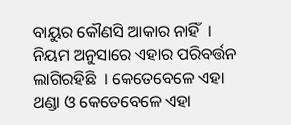ବାୟୁର କୌଣସି ଆକାର ନାହିଁ  । ନିୟମ ଅନୁସାରେ ଏହାର ପରିବର୍ତ୍ତନ ଲାଗିରହିଛି  । କେତେବେଳେ ଏହା ଥଣ୍ଡା ଓ କେତେବେଳେ ଏହା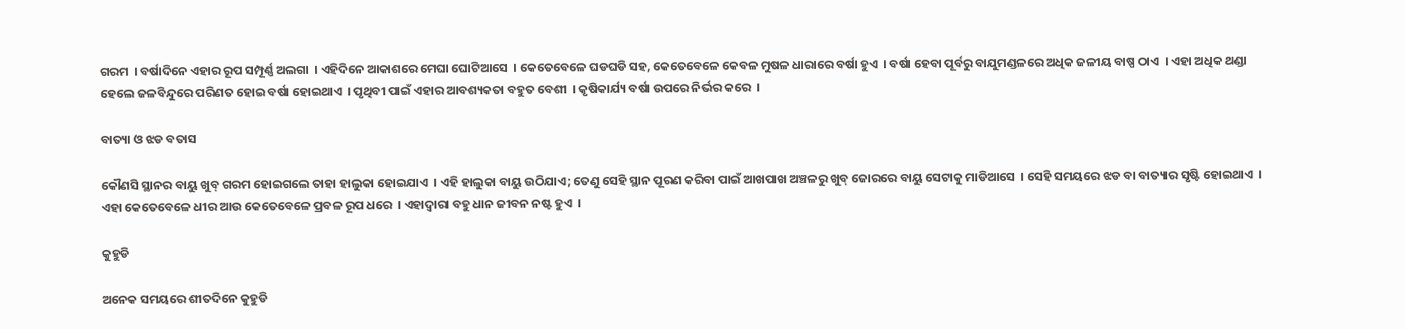ଗରମ  । ବର୍ଷାଦିନେ ଏହାର ରୂପ ସମ୍ପୂର୍ଣ୍ଣ ଅଲଗା  । ଏହିଦିନେ ଆକାଶରେ ମେଘା ଘୋଟିଆସେ  । କେତେବେଳେ ଘଡଘଡି ସହ, କେତେବେଳେ କେବଳ ମୁଷଳ ଧାରାରେ ବର୍ଷା ହୁଏ  । ବର୍ଷା ହେବା ପୂର୍ବରୁ ବାଯୁମଣ୍ଡଳରେ ଅଧିକ ଜଳୀୟ ବାଷ୍ପ ଠାଏ  । ଏହା ଅଧିକ ଥଣ୍ଡା ହେଲେ ଜଳବିନ୍ଦୁରେ ପରିଣତ ହୋଇ ବର୍ଷା ହୋଇଥାଏ  । ପୃଥିବୀ ପାଇଁ ଏହାର ଆବଶ୍ୟକତା ବହୁତ ବେଶୀ  । କୃଷିକାର୍ଯ୍ୟ ବର୍ଷା ଉପରେ ନିର୍ଭର କରେ  ।

ବାତ୍ୟା ଓ ଝଡ ବତାସ

କୌଣସି ସ୍ଥାନର ବାୟୁ ଖୁବ୍ ଗରମ ହୋଇଗଲେ ତାହା ହାଲୁକା ହୋଇଯାଏ  । ଏହି ହାଲୁକା ବାୟୁ ଉଠିଯାଏ; ତେଣୁ ସେହି ସ୍ଥାନ ପୂରଣ କରିବା ପାଇଁ ଆଖପାଖ ଅଞ୍ଚଳରୁ ଖୁବ୍ ଜୋରରେ ବାୟୁ ସେଟାକୁ ମାଡିଆସେ  । ସେହି ସମୟରେ ଝଡ ବା ବାତ୍ୟାର ସୃଷ୍ଟି ହୋଇଥାଏ  । ଏହା କେତେବେଳେ ଧୀର ଆଉ କେତେବେଳେ ପ୍ରବଳ ରୂପ ଧରେ  । ଏହାଦ୍ଵାରା ବହୁ ଧାନ ଜୀବନ ନଷ୍ଟ ହୁଏ  ।

କୁହୁଡି

ଅନେକ ସମୟରେ ଶୀତଦିନେ କୁହୁଡି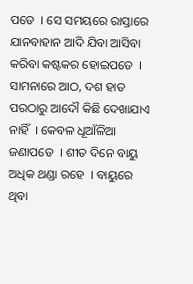ପଡେ  । ସେ ସମୟରେ ରାସ୍ତାରେ ଯାନବାହାନ ଆଦି ଯିବା ଆସିବା କରିବା କଷ୍ଟକର ହୋଇପଡେ  । ସାମନାରେ ଆଠ, ଦଶ ହାତ ପରଠାରୁ ଆଦୌ କିଛି ଦେଖାଯାଏ  ନାହିଁ  । କେବଳ ଧୂଆଁଳିଆ ଜଣାପଡେ  । ଶୀତ ଦିନେ ବାୟୁ ଅଧିକ ଥଣ୍ଡା ରହେ  । ବାୟୁରେ ଥିବା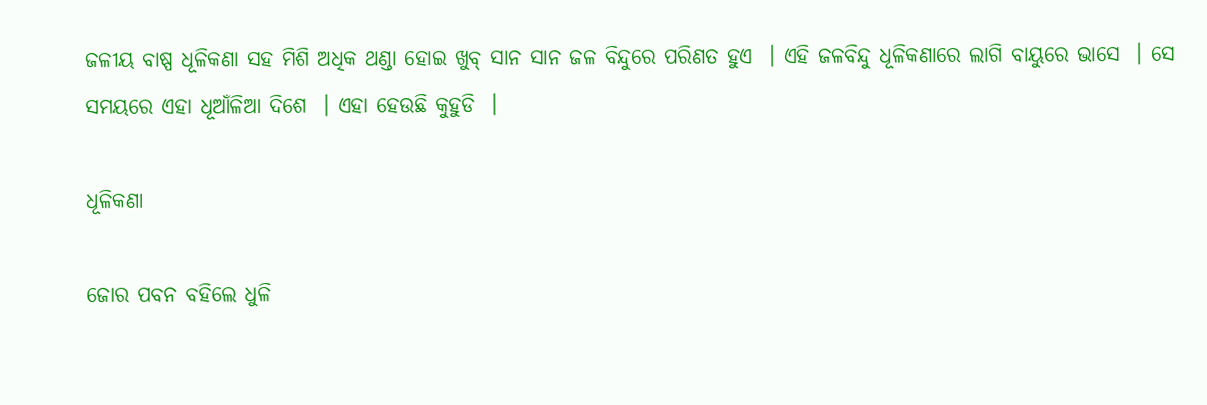ଜଳୀୟ ବାଷ୍ପ ଧୂଳିକଣା ସହ ମିଶି ଅଧିକ ଥଣ୍ଡା ହୋଇ ଖୁବ୍ ସାନ ସାନ ଜଳ ବିନ୍ଦୁରେ ପରିଣତ ହୁଏ  । ଏହି ଜଳବିନ୍ଦୁ ଧୂଳିକଣାରେ ଲାଗି ବାୟୁରେ ଭାସେ  । ସେ ସମୟରେ ଏହା ଧୂଆଁଳିଆ ଦିଶେ  । ଏହା ହେଉଛି କୁହୁଡି  ।

ଧୂଳିକଣା

ଜୋର ପବନ ବହିଲେ ଧୁଳି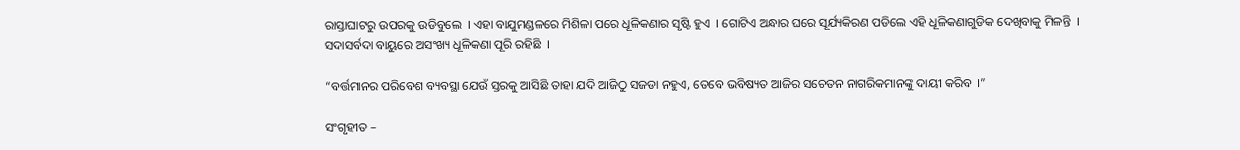ରାସ୍ତାଘାଟରୁ ଉପରକୁ ଉଡିବୁଲେ  । ଏହା ବାଯୁମଣ୍ଡଳରେ ମିଶିଳା ପରେ ଧୂଳିକଣାର ସୃଷ୍ଟି ହୁଏ  । ଗୋଟିଏ ଅନ୍ଧାର ଘରେ ସୂର୍ଯ୍ୟକିରଣ ପଡିଲେ ଏହି ଧୂଳିକଣାଗୁଡିକ ଦେଖିବାକୁ ମିଳନ୍ତି  । ସଦାସର୍ବଦା ବାୟୁରେ ଅସଂଖ୍ୟ ଧୂଳିକଣା ପୂରି ରହିଛି  ।

“ବର୍ତ୍ତମାନର ପରିବେଶ ବ୍ୟବସ୍ଥା ଯେଉଁ ସ୍ତରକୁ ଆସିଛି ତାହା ଯଦି ଆଜିଠୁ ସଜଡା ନହୁଏ, ତେବେ ଭବିଷ୍ୟତ ଆଜିର ସଚେତନ ନାଗରିକମାନଙ୍କୁ ଦାୟୀ କରିବ  ।”

ସଂଗୃହୀତ –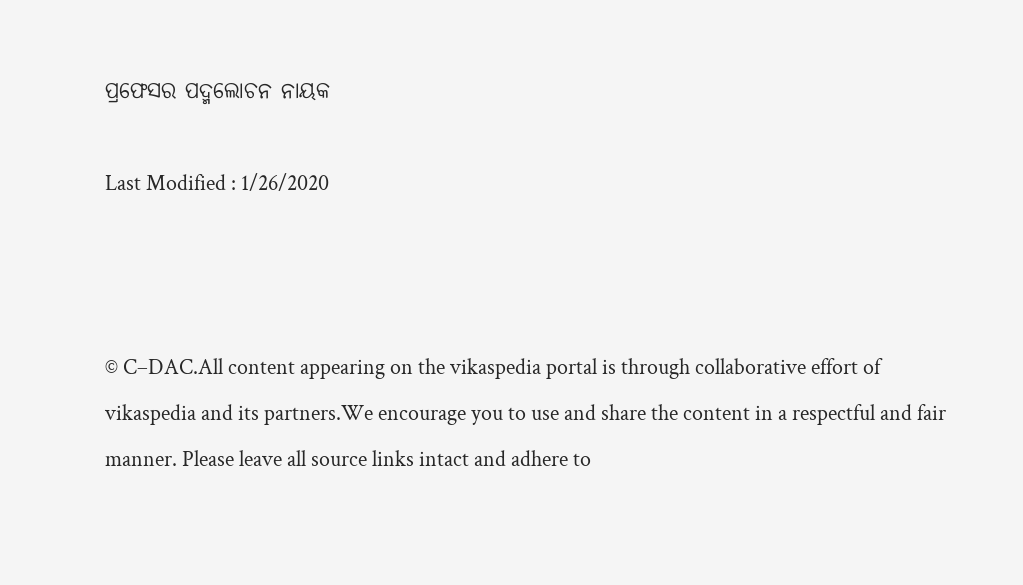ପ୍ରଫେସର ପଦ୍ମଲୋଚନ ନାୟକ

Last Modified : 1/26/2020



© C–DAC.All content appearing on the vikaspedia portal is through collaborative effort of vikaspedia and its partners.We encourage you to use and share the content in a respectful and fair manner. Please leave all source links intact and adhere to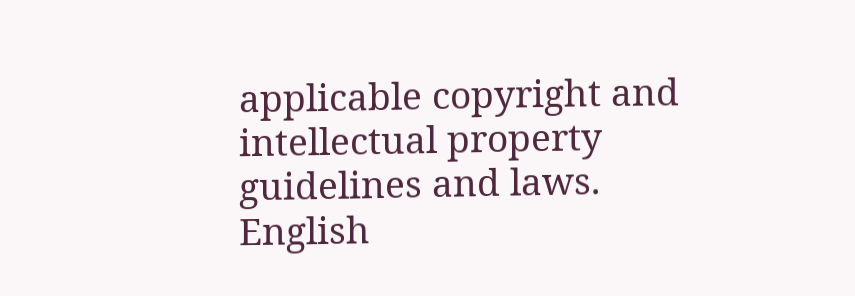applicable copyright and intellectual property guidelines and laws.
English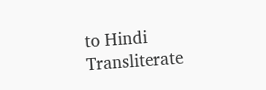to Hindi Transliterate